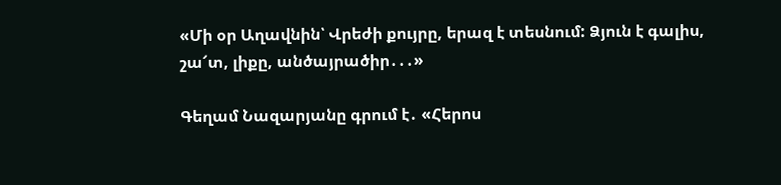«Մի օր Աղավնին՝ Վրեժի քույրը, երազ է տեսնում: Ձյուն է գալիս, շա՜տ, լիքը, անծայրածիր․․․»

Գեղամ Նազարյանը գրում է․ «Հերոս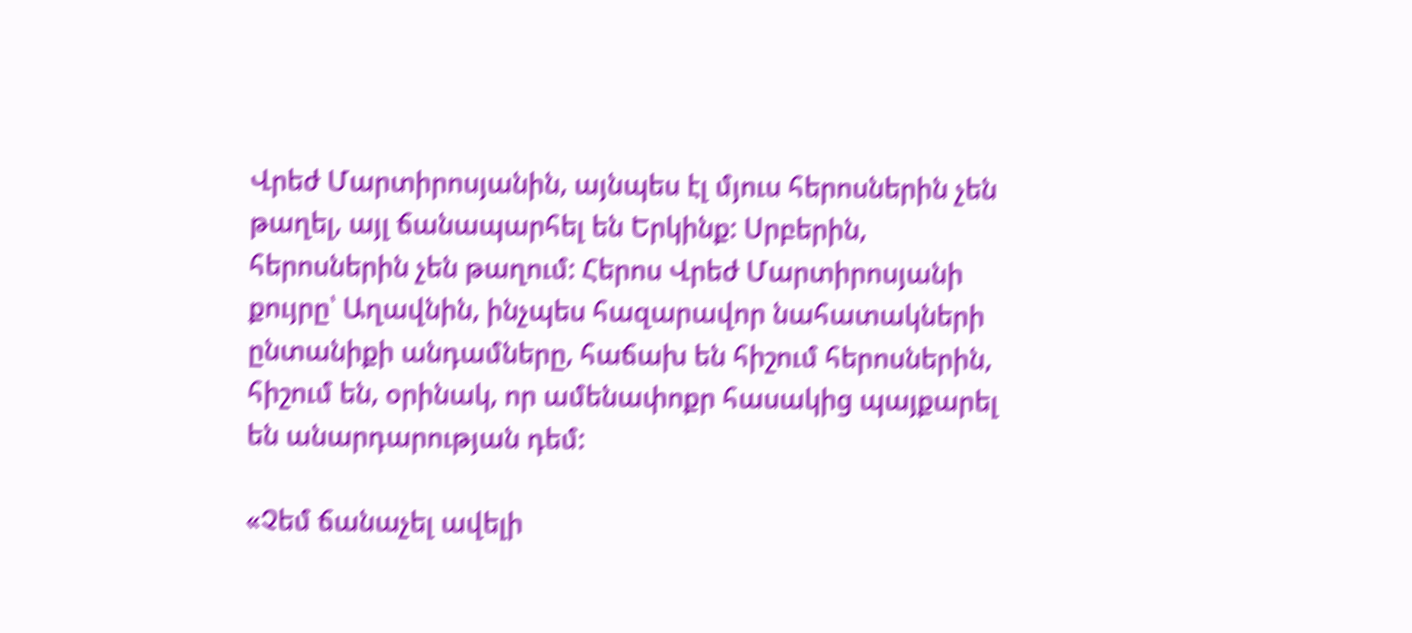Վրեժ Մարտիրոսյանին, այնպես էլ մյուս հերոսներին չեն թաղել, այլ ճանապարհել են Երկինք: Սրբերին, հերոսներին չեն թաղում: Հերոս Վրեժ Մարտիրոսյանի քույրը՝ Աղավնին, ինչպես հազարավոր նահատակների ընտանիքի անդամները, հաճախ են հիշում հերոսներին, հիշում են, օրինակ, որ ամենափոքր հասակից պայքարել են անարդարության դեմ:

«Չեմ ճանաչել ավելի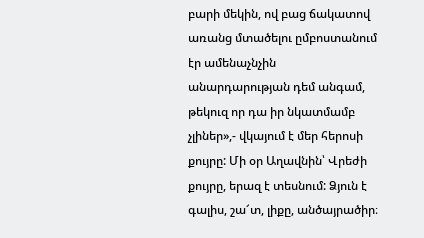բարի մեկին, ով բաց ճակատով առանց մտածելու ըմբոստանում էր ամենաչնչին անարդարության դեմ անգամ, թեկուզ որ դա իր նկատմամբ չլիներ»,- վկայում է մեր հերոսի քույրը: Մի օր Աղավնին՝ Վրեժի քույրը, երազ է տեսնում: Ձյուն է գալիս, շա՜տ, լիքը, անծայրածիր։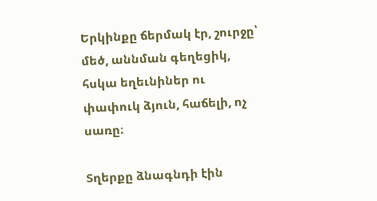Երկինքը ճերմակ էր, շուրջը՝ մեծ, աննման գեղեցիկ, հսկա եղեւնիներ ու փափուկ ձյուն, հաճելի, ոչ սառը։

Տղերքը ձնագնդի էին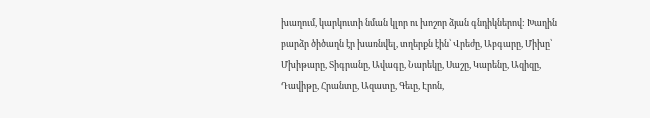խաղում, կարկուտի նման կլոր ու խոշոր ձյան գնդիկներով: Խաղին բարձր ծիծաղն էր խառնվել, տղերքն էին՝ Վրեժը, Աբգարը, Միխը՝ Մխիթարը, Տիգրանը, Ավագը, Նարեկը, Սաշը, Կարենը, Ազիզը, Դավիթը, Հրանտը, Ազատը, Գեւը, Էրոն,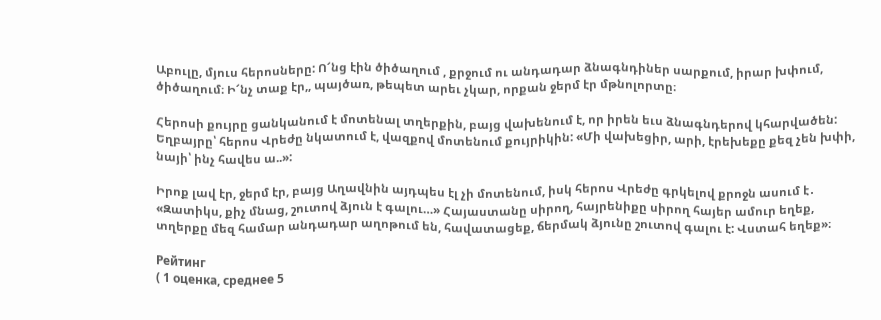Աբուլը, մյուս հերոսները: Ո՜նց էին ծիծաղում , քրջում ու անդադար ձնագնդիներ սարքում, իրար խփում, ծիծաղում։ Ի՜նչ տաք էր,, պայծառ, թեպետ արեւ չկար, որքան ջերմ էր մթնոլորտը։

Հերոսի քույրը ցանկանում է մոտենալ տղերքին, բայց վախենում է, որ իրեն եւս ձնագնդերով կհարվածեն: Եղբայրը՝ հերոս Վրեժը նկատում է, վազքով մոտենում քույրիկին: «Մի վախեցիր, արի, էրեխեքը քեզ չեն խփի, նայի՝ ինչ հավես ա..»:

Իրոք լավ էր, ջերմ էր, բայց Աղավնին այդպես էլ չի մոտենում, իսկ հերոս Վրեժը գրկելով քրոջն ասում է․ «Զատիկս, քիչ մնաց, շուտով ձյուն է գալու…» Հայաստանը սիրող, հայրենիքը սիրող հայեր ամուր եղեք, տղերքը մեզ համար անդադար աղոթում են, հավատացեք, ճերմակ ձյունը շուտով գալու է: Վստահ եղեք»։

Рейтинг
( 1 оценка, среднее 5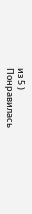из 5 )
Понравилась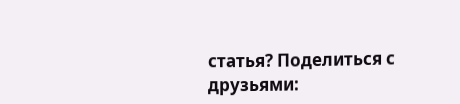статья? Поделиться с друзьями: